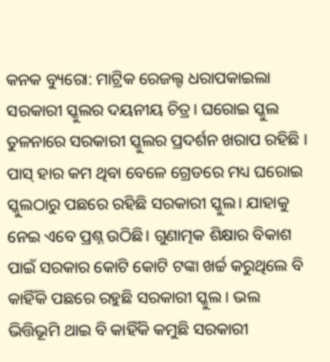କନକ ବ୍ୟୁରୋ: ମାଟ୍ରିକ ରେଜଲ୍ଟ ଧରାପକାଇଲା ସରକାରୀ ସ୍କୁଲର ଦୟନୀୟ ଚିତ୍ର। ଘରୋଇ ସ୍କୁଲ ତୁଳନାରେ ସରକାରୀ ସ୍କୁଲର ପ୍ରଦର୍ଶନ ଖରାପ ରହିଛି । ପାସ୍ ହାର କମ ଥିବା ବେଳେ ଗ୍ରେଡରେ ମଧ୍ୟ ଘରୋଇ ସ୍କୁଲଠାରୁ ପଛରେ ରହିଛି ସରକାରୀ ସ୍କୁଲ। ଯାହାକୁ ନେଇ ଏବେ ପ୍ରଶ୍ନ ଉଠିଛି। ଗୁଣାତ୍ମକ ଶିକ୍ଷାର ବିକାଶ ପାଇଁ ସରକାର କୋଟି କୋଟି ଟଙ୍କା ଖର୍ଚ୍ଚ କରୁଥିଲେ ବି କାହିଁକି ପଛରେ ରହୁଛି ସରକାରୀ ସ୍କୁଲ । ଭଲ ଭିତ୍ତିଭୂମି ଥାଇ ବି କାହିଁକି କମୁଛି ସରକାରୀ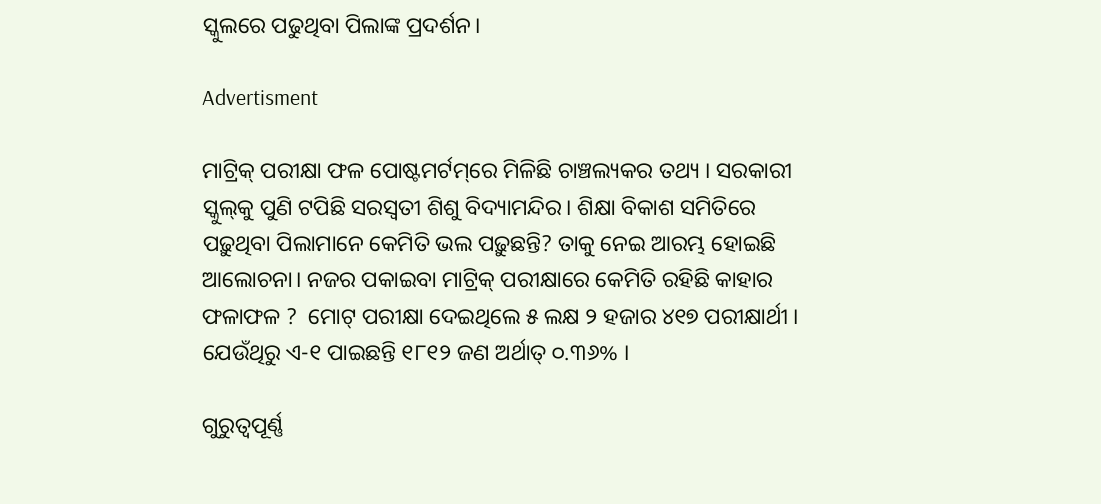ସ୍କୁଲରେ ପଢୁଥିବା ପିଲାଙ୍କ ପ୍ରଦର୍ଶନ।

Advertisment

ମାଟ୍ରିକ୍‌ ପରୀକ୍ଷା ଫଳ ପୋଷ୍ଟମର୍ଟମ୍‌ରେ ମିଳିଛି ଚାଞ୍ଚଲ୍ୟକର ତଥ୍ୟ । ସରକାରୀ ସ୍କୁଲ୍‌କୁ ପୁଣି ଟପିଛି ସରସ୍ବତୀ ଶିଶୁ ବିଦ୍ୟାମନ୍ଦିର। ଶିକ୍ଷା ବିକାଶ ସମିତିରେ ପଢ଼ୁଥିବା ପିଲାମାନେ କେମିତି ଭଲ ପଢ଼ୁଛନ୍ତି? ତାକୁ ନେଇ ଆରମ୍ଭ ହୋଇଛି ଆଲୋଚନା। ନଜର ପକାଇବା ମାଟ୍ରିକ୍‌ ପରୀକ୍ଷାରେ କେମିତି ରହିଛି କାହାର ଫଳାଫଳ ?  ମୋଟ୍‌ ପରୀକ୍ଷା ଦେଇଥିଲେ ୫ ଲକ୍ଷ ୨ ହଜାର ୪୧୭ ପରୀକ୍ଷାର୍ଥୀ । ଯେଉଁଥିରୁ ଏ-୧ ପାଇଛନ୍ତି ୧୮୧୨ ଜଣ ଅର୍ଥାତ୍‌ ୦.୩୬% ।

ଗୁରୁତ୍ବପୂର୍ଣ୍ଣ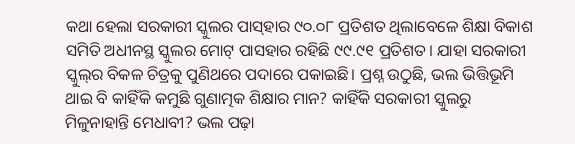କଥା ହେଲା ସରକାରୀ ସ୍କୁଲର ପାସ୍‌ହାର ୯୦.୦୮ ପ୍ରତିଶତ ଥିଲାବେଳେ ଶିକ୍ଷା ବିକାଶ ସମିତି ଅଧୀନସ୍ଥ ସ୍କୁଲର ମୋଟ୍‌ ପାସହାର ରହିଛି ୯୯.୯୧ ପ୍ରତିଶତ। ଯାହା ସରକାରୀ ସ୍କୁଲ୍‌ର ବିକଳ ଚିତ୍ରକୁ ପୁଣିଥରେ ପଦାରେ ପକାଇଛି। ପ୍ରଶ୍ନ ଉଠୁଛି, ଭଲ ଭିତ୍ତିଭୂମି ଥାଇ ବି କାହିଁକି କମୁଛି ଗୁଣାତ୍ମକ ଶିକ୍ଷାର ମାନ? କାହିଁକି ସରକାରୀ ସ୍କୁଲରୁ ମିଳୁନାହାନ୍ତି ମେଧାବୀ? ଭଲ ପଢ଼ା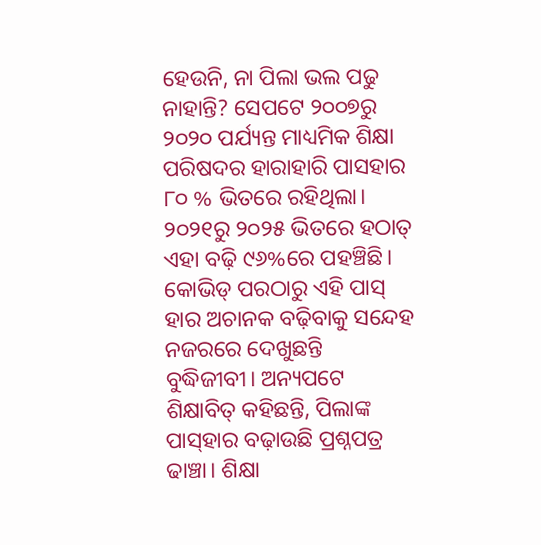ହେଉନି, ନା ପିଲା ଭଲ ପଢୁ ନାହାନ୍ତି? ସେପଟେ ୨୦୦୭ରୁ ୨୦୨୦ ପର୍ଯ୍ୟନ୍ତ ମାଧ୍ୟମିକ ଶିକ୍ଷା ପରିଷଦର ହାରାହାରି ପାସହାର ୮୦ % ଭିତରେ ରହିଥିଲା। ୨୦୨୧ରୁ ୨୦୨୫ ଭିତରେ ହଠାତ୍‌ ଏହା ବଢ଼ି ୯୬%ରେ ପହଞ୍ଚିଛି। କୋଭିଡ୍‌ ପରଠାରୁ ଏହି ପାସ୍‌ ହାର ଅଚାନକ ବଢ଼ିବାକୁ ସନ୍ଦେହ ନଜରରେ ଦେଖୁଛନ୍ତି ବୁଦ୍ଧିଜୀବୀ। ଅନ୍ୟପଟେ ଶିକ୍ଷାବିତ୍‌ କହିଛନ୍ତି, ପିଲାଙ୍କ ପାସ୍‌ହାର ବଢ଼ାଉଛି ପ୍ରଶ୍ନପତ୍ର ଢାଞ୍ଚା। ଶିକ୍ଷା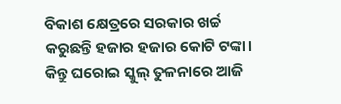ବିକାଶ କ୍ଷେତ୍ରରେ ସରକାର ଖର୍ଚ୍ଚ କରୁଛନ୍ତି ହଜାର ହଜାର କୋଟି ଟଙ୍କା। କିନ୍ତୁ ଘରୋଇ ସ୍କୁଲ୍‌ ତୁଳନାରେ ଆଜି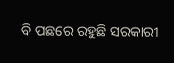ବି ପଛରେ ରହୁଛି ସରକାରୀ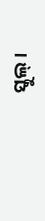ସ୍କୁଲ୍‌।